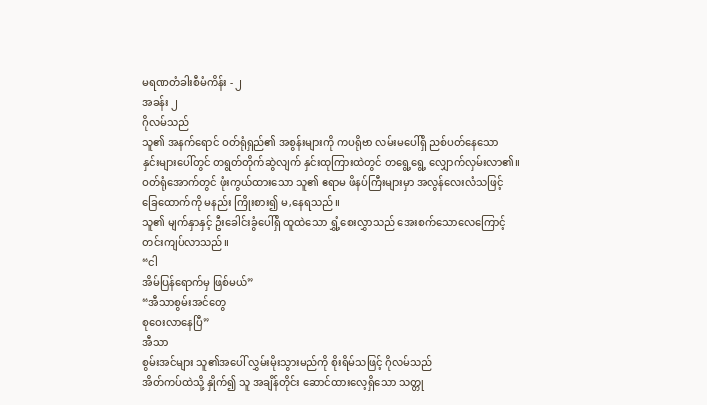မရဏတံခါးစီမံကိန်း - ၂
အခန်း ၂
ဂိုလမ်သည်
သူ၏ အနက်ရောင် ဝတ်ရုံရှည်၏ အစွန်းများကို ကပရိုဗာ လမ်းမပေါ်ရှိ ညစ်ပတ်နေသော
နှင်းများပေါ်တွင် တရွတ်တိုက်ဆွဲလျက် နှင်းထုကြားထဲတွင် တရွေ့ရွေ့ လျှောက်လှမ်းလာ၏။
ဝတ်ရုံအောက်တွင် ဖုံးကွယ်ထားသော သူ၏ ဧရာမ ဖိနပ်ကြီးများမှာ အလွန်လေးလံသဖြင့်
ခြေထောက်ကို မနည်း ကြိုးစား၍ မ,နေရသည်။
သူ၏ မျက်နှာနှင့် ဦးခေါင်းခွံပေါ်ရှိ ထူထဲသော ရွှံ့စေးလွှာသည် အေးစက်သောလေကြောင့်
တင်းကျပ်လာသည်။
“ငါ
အိမ်ပြန်ရောက်မှ ဖြစ်မယ်”
“အီသာစွမ်းအင်တွေ
စုဝေးလာနေပြီ”
အီသာ
စွမ်းအင်များ သူ၏အပေါ် လွှမ်းမိုးသွားမည်ကို စိုးရိမ်သဖြင့် ဂိုလမ်သည်
အိတ်ကပ်ထဲသို့ နှိုက်၍ သူ အချိန်တိုင်း ဆောင်ထားလေ့ရှိသော သတ္တု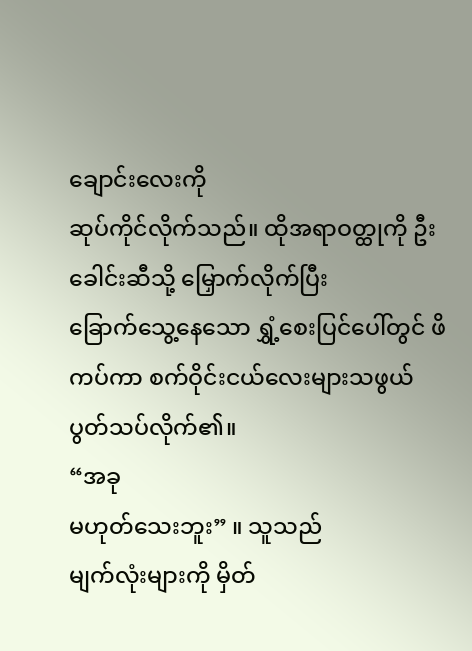ချောင်းလေးကို
ဆုပ်ကိုင်လိုက်သည်။ ထိုအရာဝတ္ထုကို ဦးခေါင်းဆီသို့ မြှောက်လိုက်ပြီး
ခြောက်သွေ့နေသော ရွှံ့စေးပြင်ပေါ်တွင် ဖိကပ်ကာ စက်ဝိုင်းငယ်လေးများသဖွယ်
ပွတ်သပ်လိုက်၏။
“အခု
မဟုတ်သေးဘူး” ။ သူသည်
မျက်လုံးများကို မှိတ်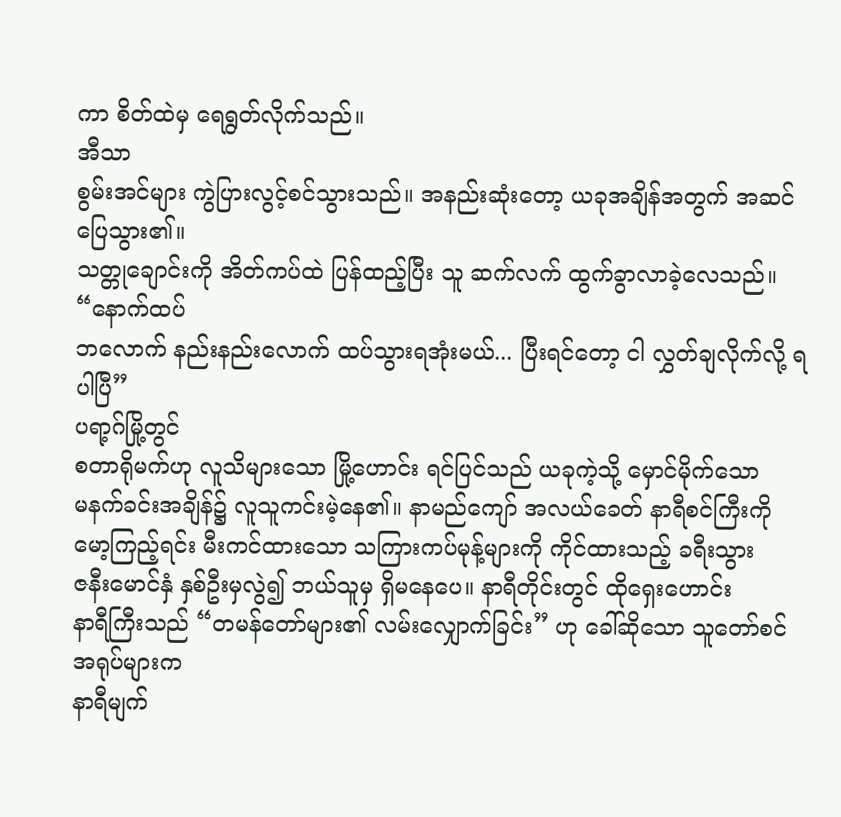ကာ စိတ်ထဲမှ ရေရွတ်လိုက်သည်။
အီသာ
စွမ်းအင်များ ကွဲပြားလွင့်စင်သွားသည်။ အနည်းဆုံးတော့ ယခုအချိန်အတွက် အဆင်ပြေသွား၏။
သတ္တုချောင်းကို အိတ်ကပ်ထဲ ပြန်ထည့်ပြီး သူ ဆက်လက် ထွက်ခွာလာခဲ့လေသည်။
“နောက်ထပ်
ဘလောက် နည်းနည်းလောက် ထပ်သွားရအုံးမယ်... ပြီးရင်တော့ ငါ လွှတ်ချလိုက်လို့ ရပါပြီ”
ပရာ့ဂ်မြို့တွင်
စတာရိုမက်ဟု လူသိများသော မြို့ဟောင်း ရင်ပြင်သည် ယခုကဲ့သို့ မှောင်မိုက်သော
မနက်ခင်းအချိန်၌ လူသူကင်းမဲ့နေ၏။ နာမည်ကျော် အလယ်ခေတ် နာရီစင်ကြီးကို
မော့ကြည့်ရင်း မီးကင်ထားသော သကြားကပ်မုန့်များကို ကိုင်ထားသည့် ခရီးသွား
ဇနီးမောင်နှံ နှစ်ဦးမှလွဲ၍ ဘယ်သူမှ ရှိမနေပေ။ နာရီတိုင်းတွင် ထိုရှေးဟောင်း
နာရီကြီးသည် “တမန်တော်များ၏ လမ်းလျှောက်ခြင်း” ဟု ခေါ်ဆိုသော သူတော်စင် အရုပ်များက
နာရီမျက်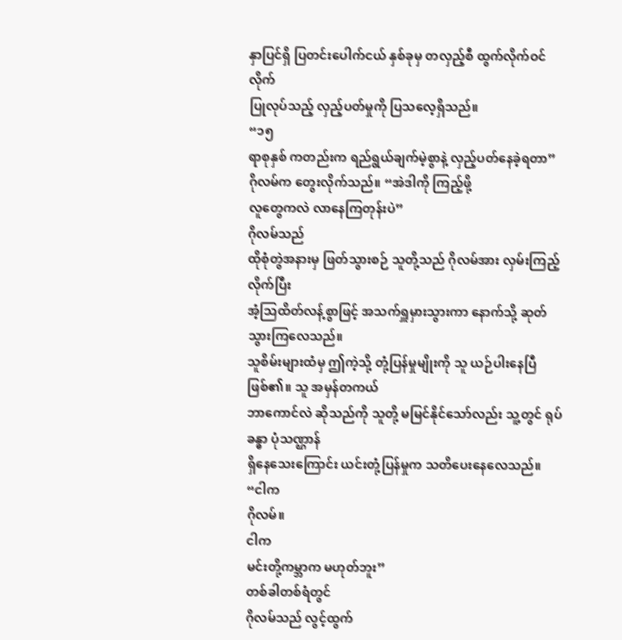နှာပြင်ရှိ ပြတင်းပေါက်ငယ် နှစ်ခုမှ တလှည့်စီ ထွက်လိုက်ဝင်လိုက်
ပြုလုပ်သည့် လှည့်ပတ်မှုကို ပြသလေ့ရှိသည်။
“၁၅
ရာစုနှစ် ကတည်းက ရည်ရွယ်ချက်မဲ့စွာနဲ့ လှည့်ပတ်နေခဲ့ရတာ” ဂိုလမ်က တွေးလိုက်သည်။ “အဲဒါကို ကြည့်ဖို့
လူတွေကလဲ လာနေကြတုန်းပဲ”
ဂိုလမ်သည်
ထိုစုံတွဲအနားမှ ဖြတ်သွားစဉ် သူတို့သည် ဂိုလမ်အား လှမ်းကြည့်လိုက်ပြီး
အံ့သြထိတ်လန့်စွာဖြင့် အသက်ရှူမှားသွားကာ နောက်သို့ ဆုတ်သွားကြလေသည်။
သူစိမ်းများထံမှ ဤကဲ့သို့ တုံ့ပြန်မှုမျိုးကို သူ ယဉ်ပါးနေပြီ ဖြစ်၏။ သူ အမှန်တကယ်
ဘာကောင်လဲ ဆိုသည်ကို သူတို့ မမြင်နိုင်သော်လည်း သူ့တွင် ရုပ်ခန္ဓာ ပုံသဏ္ဌာန်
ရှိနေသေးကြောင်း ယင်းတုံ့ပြန်မှုက သတိပေးနေလေသည်။
“ငါက
ဂိုလမ်။
ငါက
မင်းတို့ကမ္ဘာက မဟုတ်ဘူး”
တစ်ခါတစ်ရံတွင်
ဂိုလမ်သည် လွင့်ထွက်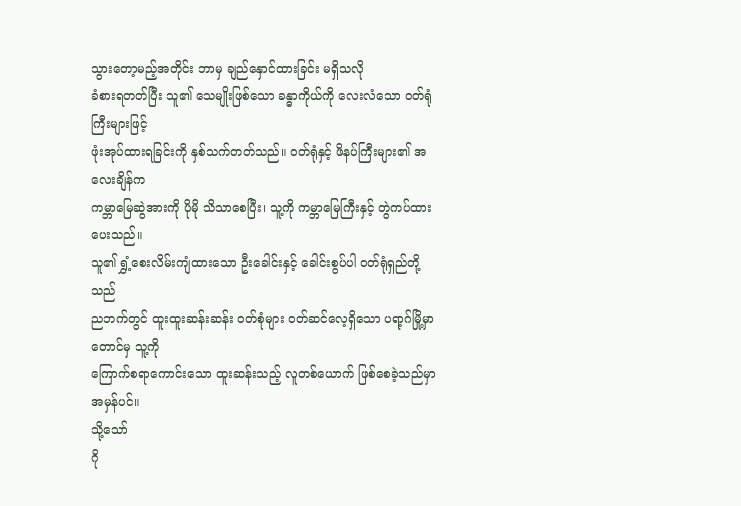သွားတော့မည့်အတိုင်း ဘာမှ ချည်နှောင်ထားခြင်း မရှိသလို
ခံစားရတတ်ပြီး သူ၏ သေမျိုးဖြစ်သော ခန္ဓာကိုယ်ကို လေးလံသော ဝတ်ရုံကြီးများဖြင့်
ဖုံးအုပ်ထားရခြင်းကို နှစ်သက်တတ်သည်။ ဝတ်ရုံနှင့် ဖိနပ်ကြီးများ၏ အလေးချိန်က
ကမ္ဘာမြေဆွဲအားကို ပိုမို သိသာစေပြီး၊ သူ့ကို ကမ္ဘာမြေကြီးနှင့် တွဲကပ်ထားပေးသည်။
သူ၏ ရွှံ့စေးလိမ်းကျံထားသော ဦးခေါင်းနှင့် ခေါင်းစွပ်ပါ ဝတ်ရုံရှည်တို့သည်
ညဘက်တွင် ထူးထူးဆန်းဆန်း ဝတ်စုံများ ဝတ်ဆင်လေ့ရှိသော ပရာ့ဂ်မြို့မှာတောင်မှ သူ့ကို
ကြောက်စရာကောင်းသော ထူးဆန်းသည့် လူတစ်ယောက် ဖြစ်စေခဲ့သည်မှာ အမှန်ပင်။
သို့သော်
ဂို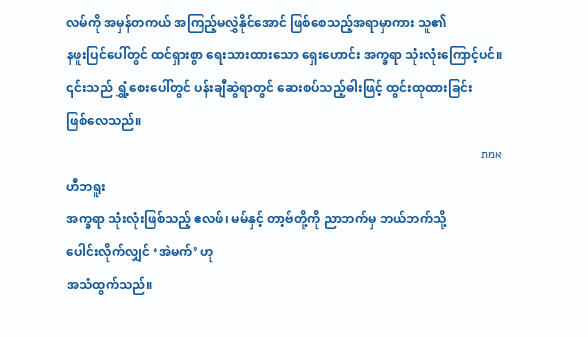လမ်ကို အမှန်တကယ် အကြည့်မလွှဲနိုင်အောင် ဖြစ်စေသည့်အရာမှာကား သူ၏
နဖူးပြင်ပေါ်တွင် ထင်ရှားစွာ ရေးသားထားသော ရှေးဟောင်း အက္ခရာ သုံးလုံးကြောင့်ပင်။
၎င်းသည် ရွှံ့စေးပေါ်တွင် ပန်းချီဆွဲရာတွင် ဆေးစပ်သည့်ဓါးဖြင့် ထွင်းထုထားခြင်း
ဖြစ်လေသည်။
אמת
ဟီဘရူး
အက္ခရာ သုံးလုံးဖြစ်သည့် ဧလဖ်၊ မမ်နှင့် တာ့ဗ်တို့ကို ညာဘက်မှ ဘယ်ဘက်သို့
ပေါင်းလိုက်လျှင် ‘အဲမက်’ ဟု
အသံထွက်သည်။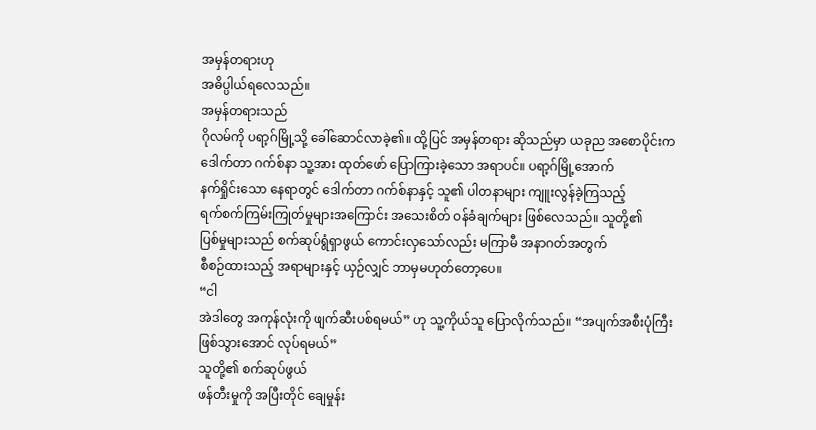အမှန်တရားဟု
အဓိပ္ပါယ်ရလေသည်။
အမှန်တရားသည်
ဂိုလမ်ကို ပရာ့ဂ်မြို့သို့ ခေါ်ဆောင်လာခဲ့၏။ ထို့ပြင် အမှန်တရား ဆိုသည်မှာ ယခုည အစောပိုင်းက
ဒေါက်တာ ဂက်စ်နာ သူ့အား ထုတ်ဖော် ပြောကြားခဲ့သော အရာပင်။ ပရာ့ဂ်မြို့အောက်
နက်ရှိုင်းသော နေရာတွင် ဒေါက်တာ ဂက်စ်နာနှင့် သူ၏ ပါတနာများ ကျူးလွန်ခဲ့ကြသည့်
ရက်စက်ကြမ်းကြုတ်မှုများအကြောင်း အသေးစိတ် ဝန်ခံချက်များ ဖြစ်လေသည်။ သူတို့၏
ပြစ်မှုများသည် စက်ဆုပ်ရွံရှာဖွယ် ကောင်းလှသော်လည်း မကြာမီ အနာဂတ်အတွက်
စီစဉ်ထားသည့် အရာများနှင့် ယှဉ်လျှင် ဘာမှမဟုတ်တော့ပေ။
“ငါ
အဲဒါတွေ အကုန်လုံးကို ဖျက်ဆီးပစ်ရမယ်” ဟု သူ့ကိုယ်သူ ပြောလိုက်သည်။ “အပျက်အစီးပုံကြီး
ဖြစ်သွားအောင် လုပ်ရမယ်”
သူတို့၏ စက်ဆုပ်ဖွယ်
ဖန်တီးမှုကို အပြီးတိုင် ချေမှုန်း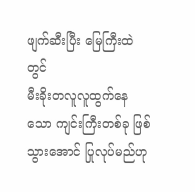ဖျက်ဆီးပြီး မြေကြီးထဲတွင်
မီးခိုးတလူလူထွက်နေသော ကျင်းကြီးတစ်ခု ဖြစ်သွားအောင် ပြုလုပ်မည်ဟု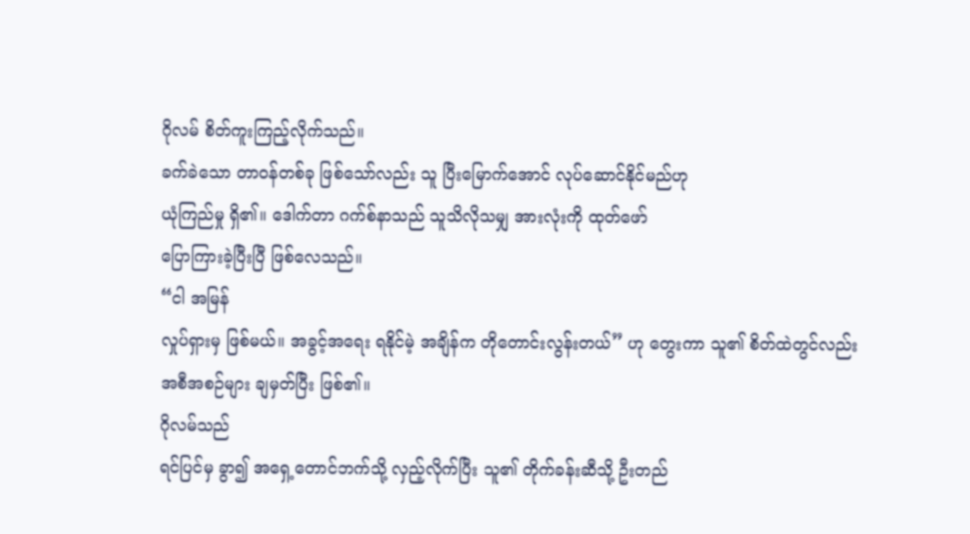ဂိုလမ် စိတ်ကူးကြည့်လိုက်သည်။
ခက်ခဲသော တာဝန်တစ်ခု ဖြစ်သော်လည်း သူ ပြီးမြောက်အောင် လုပ်ဆောင်နိုင်မည်ဟု
ယုံကြည်မှု ရှိ၏။ ဒေါက်တာ ဂက်စ်နာသည် သူသိလိုသမျှ အားလုံးကို ထုတ်ဖော်
ပြောကြားခဲ့ပြီးပြီ ဖြစ်လေသည်။
“ငါ အမြန်
လှုပ်ရှားမှ ဖြစ်မယ်။ အခွင့်အရေး ရနိုင်မဲ့ အချိန်က တိုတောင်းလွန်းတယ်” ဟု တွေးကာ သူ၏ စိတ်ထဲတွင်လည်း
အစီအစဉ်များ ချမှတ်ပြီး ဖြစ်၏။
ဂိုလမ်သည်
ရင်ပြင်မှ ခွာ၍ အရှေ့တောင်ဘက်သို့ လှည့်လိုက်ပြီး သူ၏ တိုက်ခန်းဆီသို့ ဦးတည်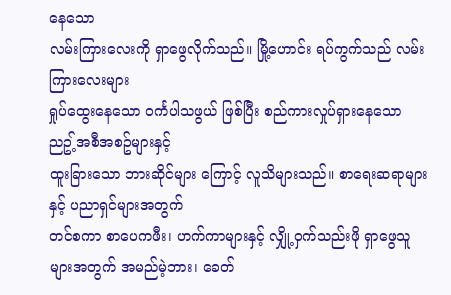နေသော
လမ်းကြားလေးကို ရှာဖွေလိုက်သည်။ မြို့ဟောင်း ရပ်ကွက်သည် လမ်းကြားလေးများ
ရှုပ်ထွေးနေသော ဝင်္ကပါသဖွယ် ဖြစ်ပြီး စည်ကားလှုပ်ရှားနေသော ညဥ့်အစီအစဥ်များနှင့်
ထူးခြားသော ဘားဆိုင်များ ကြောင့် လူသိများသည်။ စာရေးဆရာများနှင့် ပညာရှင်များအတွက်
တင်စကာ စာပေကဖီး၊ ဟက်ကာများနှင့် လျှို့ဝှက်သည်းဖို ရှာဖွေသူများအတွက် အမည်မဲ့ဘား၊ ခေတ်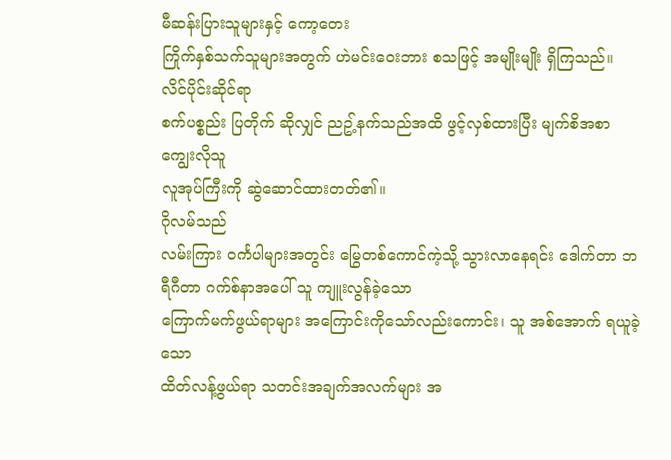မီဆန်းပြားသူများနှင့် ကော့တေး
ကြိုက်နှစ်သက်သူများအတွက် ဟဲမင်းဝေးဘား စသဖြင့် အမျိုးမျိုး ရှိကြသည်။ လိင်ပိုင်းဆိုင်ရာ
စက်ပစ္စည်း ပြတိုက် ဆိုလျှင် ညဥ့်နက်သည်အထိ ဖွင့်လှစ်ထားပြီး မျက်စိအစာကျွေးလိုသူ
လူအုပ်ကြီးကို ဆွဲဆောင်ထားတတ်၏။
ဂိုလမ်သည်
လမ်းကြား ဝင်္ကပါများအတွင်း မြွေတစ်ကောင်ကဲ့သို့ သွားလာနေရင်း ဒေါက်တာ ဘရီဂီတာ ဂက်စ်နာအပေါ် သူ ကျူးလွန်ခဲ့သော
ကြောက်မက်ဖွယ်ရာများ အကြောင်းကိုသော်လည်းကောင်း၊ သူ အစ်အောက် ရယူခဲ့သော
ထိတ်လန့်ဖွယ်ရာ သတင်းအချက်အလက်များ အ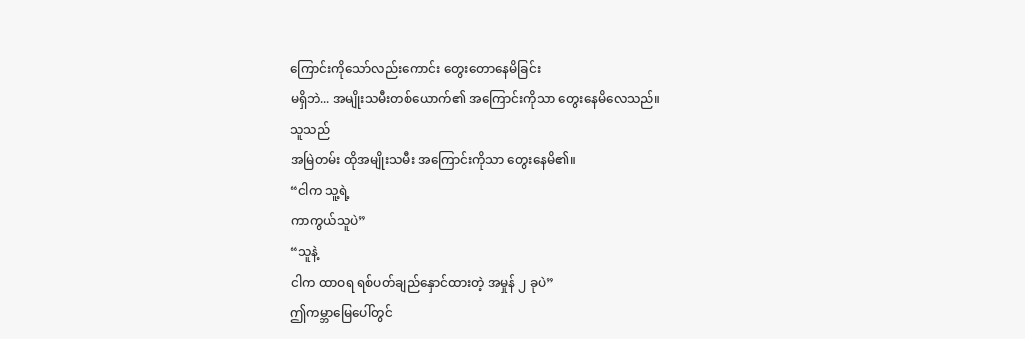ကြောင်းကိုသော်လည်းကောင်း တွေးတောနေမိခြင်း
မရှိဘဲ... အမျိုးသမီးတစ်ယောက်၏ အကြောင်းကိုသာ တွေးနေမိလေသည်။
သူသည်
အမြဲတမ်း ထိုအမျိုးသမီး အကြောင်းကိုသာ တွေးနေမိ၏။
“ငါက သူ့ရဲ့
ကာကွယ်သူပဲ”
“သူနဲ့
ငါက ထာဝရ ရစ်ပတ်ချည်နှောင်ထားတဲ့ အမှုန် ၂ ခုပဲ”
ဤကမ္ဘာမြေပေါ်တွင်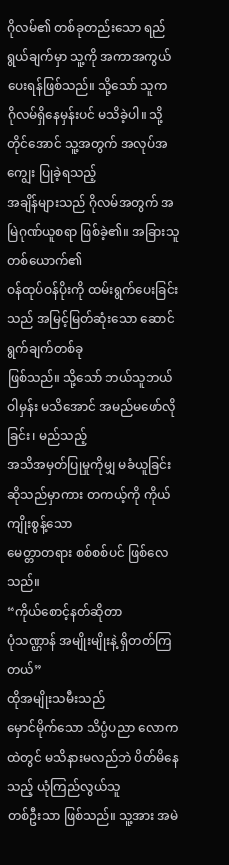ဂိုလမ်၏ တစ်ခုတည်းသော ရည်ရွယ်ချက်မှာ သူ့ကို အကာအကွယ် ပေးရန်ဖြစ်သည်။ သို့သော် သူက
ဂိုလမ်ရှိနေမှန်းပင် မသိခဲ့ပါ။ သို့တိုင်အောင် သူ့အတွက် အလုပ်အကျွေး ပြုခဲ့ရသည့်
အချိန်များသည် ဂိုလမ်အတွက် အမြဲဂုဏ်ယူစရာ ဖြစ်ခဲ့၏။ အခြားသူ တစ်ယောက်၏
ဝန်ထုပ်ဝန်ပိုးကို ထမ်းရွက်ပေးခြင်းသည် အမြင့်မြတ်ဆုံးသော ဆောင်ရွက်ချက်တစ်ခု
ဖြစ်သည်။ သို့သော် ဘယ်သူဘယ်ဝါမှန်း မသိအောင် အမည်မဖော်လိုခြင်း၊ မည်သည့်
အသိအမှတ်ပြုမှုကိုမျှ မခံယူခြင်း ဆိုသည်မှာကား တကယ့်ကို ကိုယ်ကျိုးစွန့်သော
မေတ္တာတရား စစ်စစ်ပင် ဖြစ်လေသည်။
“ကိုယ်စောင့်နတ်ဆိုတာ
ပုံသဏ္ဌာန် အမျိုးမျိုးနဲ့ ရှိတတ်ကြတယ်”
ထိုအမျိုးသမီးသည်
မှောင်မိုက်သော သိပ္ပံပညာ လောကထဲတွင် မသိနားမလည်ဘဲ ပိတ်မိနေသည့် ယုံကြည်လွယ်သူ
တစ်ဦးသာ ဖြစ်သည်။ သူ့အား အမဲ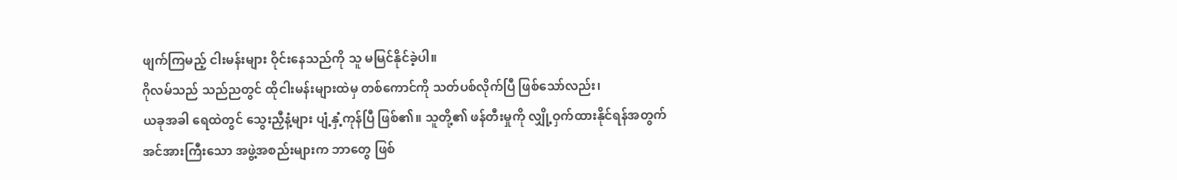ဖျက်ကြမည့် ငါးမန်းများ ဝိုင်းနေသည်ကို သူ မမြင်နိုင်ခဲ့ပါ။
ဂိုလမ်သည် သည်ညတွင် ထိုငါးမန်းများထဲမှ တစ်ကောင်ကို သတ်ပစ်လိုက်ပြီ ဖြစ်သော်လည်း၊
ယခုအခါ ရေထဲတွင် သွေးညှီနံ့များ ပျံ့နှံ့ကုန်ပြီ ဖြစ်၏။ သူတို့၏ ဖန်တီးမှုကို လျှို့ဝှက်ထားနိုင်ရန်အတွက်
အင်အားကြီးသော အဖွဲ့အစည်းများက ဘာတွေ ဖြစ်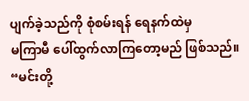ပျက်ခဲ့သည်ကို စုံစမ်းရန် ရေနက်ထဲမှ
မကြာမီ ပေါ်ထွက်လာကြတော့မည် ဖြစ်သည်။
“မင်းတို့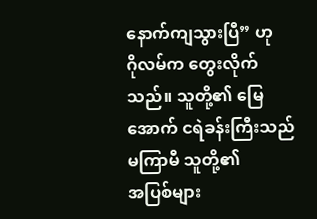နောက်ကျသွားပြီ” ဟု
ဂိုလမ်က တွေးလိုက်သည်။ သူတို့၏ မြေအောက် ငရဲခန်းကြီးသည် မကြာမီ သူတို့၏
အပြစ်များ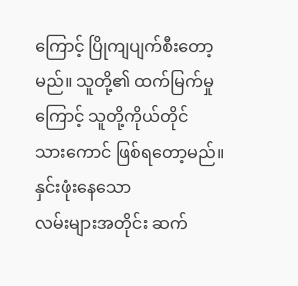ကြောင့် ပြိုကျပျက်စီးတော့မည်။ သူတို့၏ ထက်မြက်မှုကြောင့် သူတို့ကိုယ်တိုင်
သားကောင် ဖြစ်ရတော့မည်။
နှင်းဖုံးနေသော
လမ်းများအတိုင်း ဆက်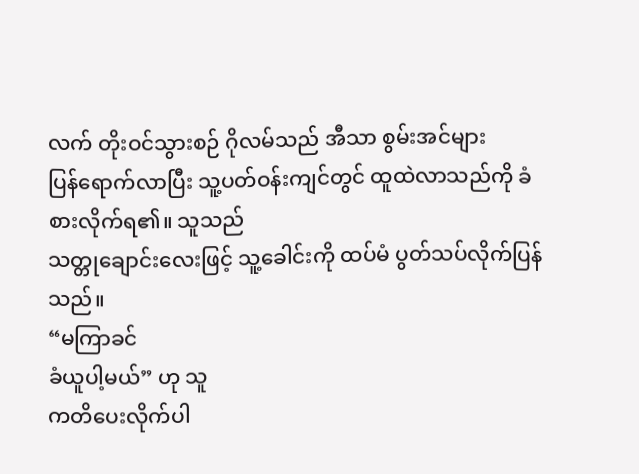လက် တိုးဝင်သွားစဉ် ဂိုလမ်သည် အီသာ စွမ်းအင်များ
ပြန်ရောက်လာပြီး သူ့ပတ်ဝန်းကျင်တွင် ထူထဲလာသည်ကို ခံစားလိုက်ရ၏။ သူသည်
သတ္တုချောင်းလေးဖြင့် သူ့ခေါင်းကို ထပ်မံ ပွတ်သပ်လိုက်ပြန်သည်။
“မကြာခင်
ခံယူပါ့မယ်” ဟု သူ
ကတိပေးလိုက်ပါ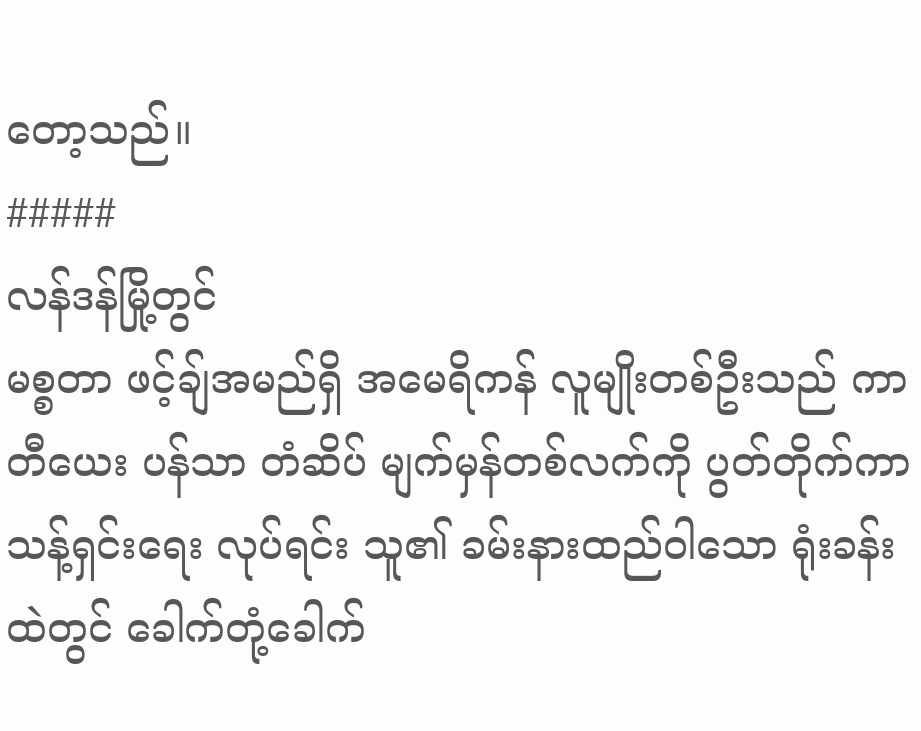တော့သည်။
#####
လန်ဒန်မြို့တွင်
မစ္စတာ ဖင့်ချ်အမည်ရှိ အမေရိကန် လူမျိုးတစ်ဦးသည် ကာတီယေး ပန်သာ တံဆိပ် မျက်မှန်တစ်လက်ကို ပွတ်တိုက်ကာ
သန့်ရှင်းရေး လုပ်ရင်း သူ၏ ခမ်းနားထည်ဝါသော ရုံးခန်းထဲတွင် ခေါက်တုံ့ခေါက်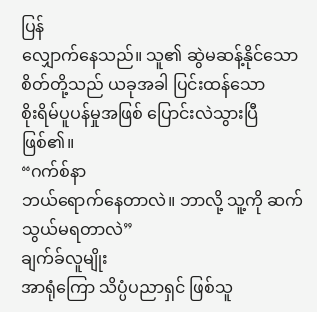ပြန်
လျှောက်နေသည်။ သူ၏ ဆွဲမဆန့်နိုင်သော စိတ်တို့သည် ယခုအခါ ပြင်းထန်သော
စိုးရိမ်ပူပန်မှုအဖြစ် ပြောင်းလဲသွားပြီ ဖြစ်၏။
“ဂက်စ်နာ
ဘယ်ရောက်နေတာလဲ။ ဘာလို့ သူ့ကို ဆက်သွယ်မရတာလဲ”
ချက်ခ်လူမျိုး
အာရုံကြော သိပ္ပံပညာရှင် ဖြစ်သူ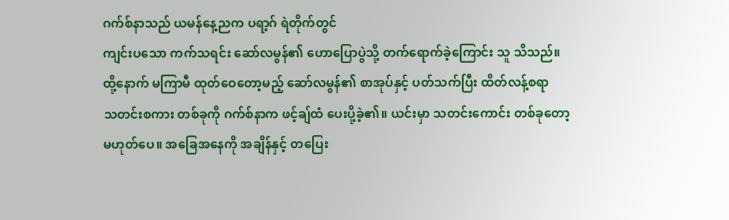ဂက်စ်နာသည် ယမန်နေ့ညက ပရာ့ဂ် ရဲတိုက်တွင်
ကျင်းပသော ကက်သရင်း ဆော်လမွန်၏ ဟောပြောပွဲသို့ တက်ရောက်ခဲ့ကြောင်း သူ သိသည်။
ထို့နောက် မကြာမီ ထုတ်ဝေတော့မည့် ဆော်လမွန်၏ စာအုပ်နှင့် ပတ်သက်ပြီး ထိတ်လန့်စရာ
သတင်းစကား တစ်ခုကို ဂက်စ်နာက ဖင့်ချ်ထံ ပေးပို့ခဲ့၏။ ယင်းမှာ သတင်းကောင်း တစ်ခုတော့
မဟုတ်ပေ။ အခြေအနေကို အချိန်နှင့် တပြေး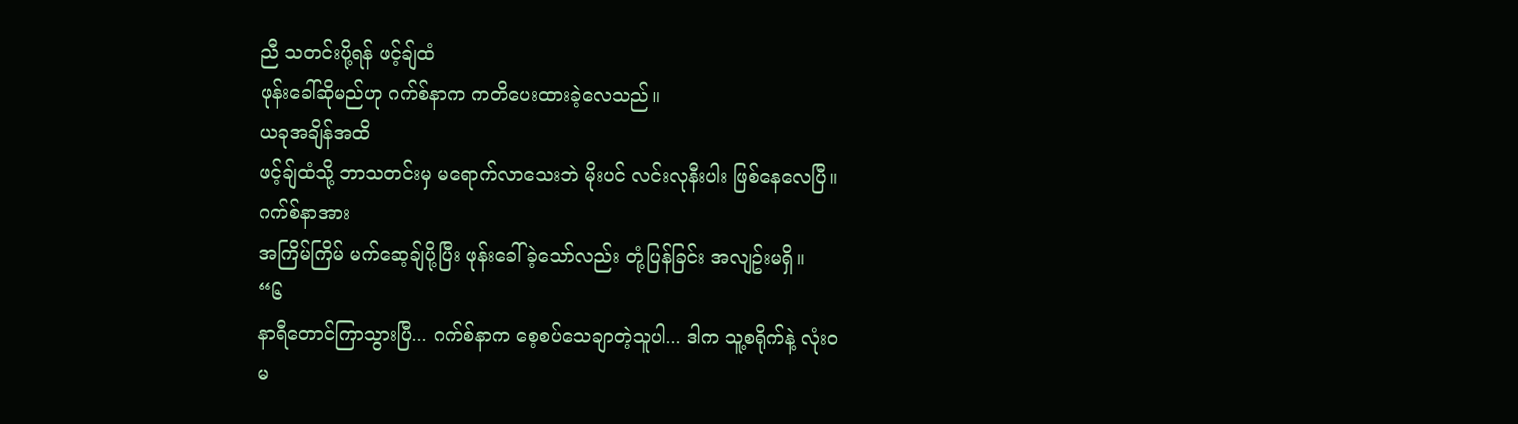ညီ သတင်းပို့ရန် ဖင့်ချ်ထံ
ဖုန်းခေါ်ဆိုမည်ဟု ဂက်စ်နာက ကတိပေးထားခဲ့လေသည်။
ယခုအချိန်အထိ
ဖင့်ချ်ထံသို့ ဘာသတင်းမှ မရောက်လာသေးဘဲ မိုးပင် လင်းလုနီးပါး ဖြစ်နေလေပြီ။
ဂက်စ်နာအား
အကြိမ်ကြိမ် မက်ဆေ့ချ်ပို့ပြီး ဖုန်းခေါ်ခဲ့သော်လည်း တုံ့ပြန်ခြင်း အလျဥ်းမရှိ။
“၆
နာရီတောင်ကြာသွားပြီ... ဂက်စ်နာက စေ့စပ်သေချာတဲ့သူပါ... ဒါက သူ့စရိုက်နဲ့ လုံးဝ
မ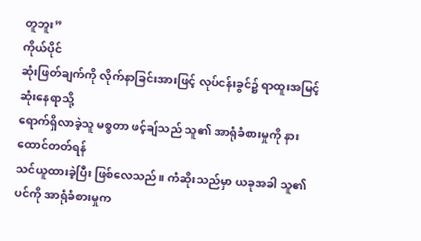တူဘူး”
ကိုယ်ပိုင်
ဆုံးဖြတ်ချက်ကို လိုက်နာခြင်းအားဖြင့် လုပ်ငန်းခွင်၌ ရာထူးအမြင့်ဆုံးနေရာသို့
ရောက်ရှိလာခဲ့သူ မစ္စတာ ဖင့်ချ်သည် သူ၏ အာရုံခံစားမှုကို နားထောင်တတ်ရန်
သင်ယူထားခဲ့ပြီး ဖြစ်လေသည်။ ကံဆိုးသည်မှာ ယခုအခါ သူ၏ ပင်ကို အာရုံခံစားမှုက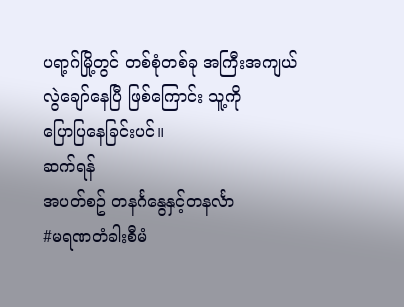ပရာ့ဂ်မြို့တွင် တစ်စုံတစ်ခု အကြီးအကျယ် လွဲချော်နေပြီ ဖြစ်ကြောင်း သူ့ကို
ပြောပြနေခြင်းပင်။
ဆက်ရန်
အပတ်စဥ် တနင်္ဂနွေနှင့်တနင်္လာ
#မရဏတံခါးစီမံ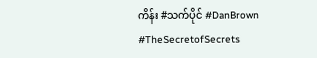ကိန်း #သက်ပိုင် #DanBrown #TheSecretofSecrets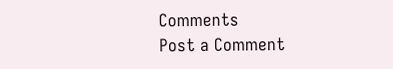Comments
Post a Comment